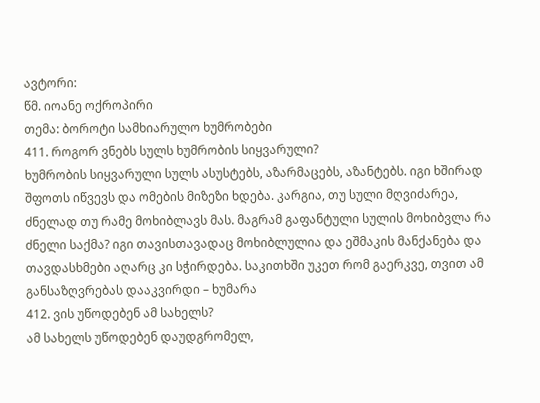ავტორი:
წმ. იოანე ოქროპირი
თემა: ბოროტი სამხიარულო ხუმრობები
411. როგორ ვნებს სულს ხუმრობის სიყვარული?
ხუმრობის სიყვარული სულს ასუსტებს, აზარმაცებს, აზანტებს. იგი ხშირად შფოთს იწვევს და ომების მიზეზი ხდება. კარგია, თუ სული მღვიძარეა, ძნელად თუ რამე მოხიბლავს მას. მაგრამ გაფანტული სულის მოხიბვლა რა ძნელი საქმა? იგი თავისთავადაც მოხიბლულია და ეშმაკის მანქანება და თავდასხმები აღარც კი სჭირდება. საკითხში უკეთ რომ გაერკვე, თვით ამ განსაზღვრებას დააკვირდი – ხუმარა
412. ვის უწოდებენ ამ სახელს?
ამ სახელს უწოდებენ დაუდგრომელ,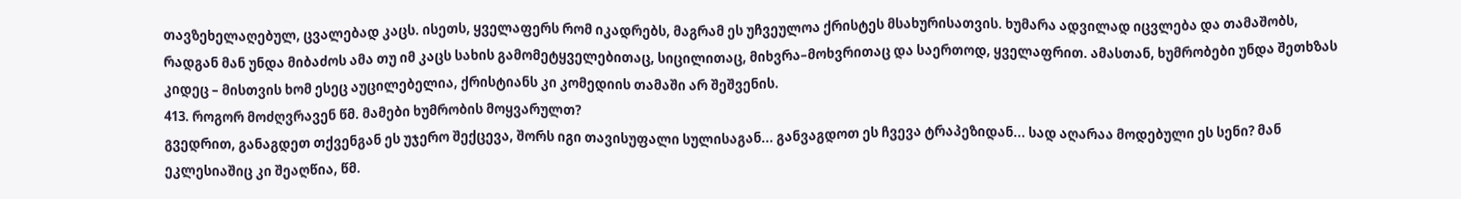თავზეხელაღებულ, ცვალებად კაცს. ისეთს, ყველაფერს რომ იკადრებს, მაგრამ ეს უჩვეულოა ქრისტეს მსახურისათვის. ხუმარა ადვილად იცვლება და თამაშობს, რადგან მან უნდა მიბაძოს ამა თუ იმ კაცს სახის გამომეტყველებითაც, სიცილითაც, მიხვრა–მოხვრითაც და საერთოდ, ყველაფრით. ამასთან, ხუმრობები უნდა შეთხზას კიდეც – მისთვის ხომ ესეც აუცილებელია, ქრისტიანს კი კომედიის თამაში არ შეშვენის.
413. როგორ მოძღვრავენ წმ. მამები ხუმრობის მოყვარულთ?
გვედრით, განაგდეთ თქვენგან ეს უჯერო შექცევა, შორს იგი თავისუფალი სულისაგან... განვაგდოთ ეს ჩვევა ტრაპეზიდან... სად აღარაა მოდებული ეს სენი? მან ეკლესიაშიც კი შეაღწია, წმ.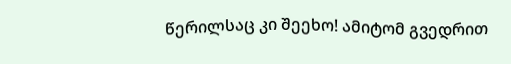წერილსაც კი შეეხო! ამიტომ გვედრით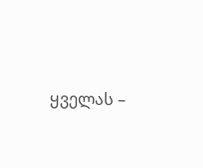ყველას –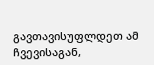გავთავისუფლდეთ ამ ჩვევისაგან,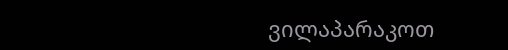ვილაპარაკოთ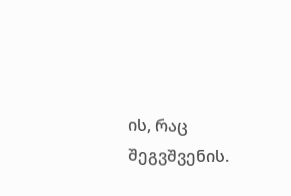ის, რაც შეგვშვენის.